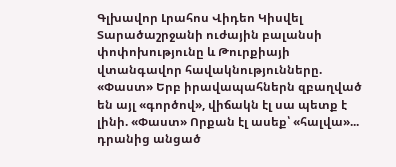Գլխավոր Լրահոս Վիդեո Կիսվել
Տարածաշրջանի ուժային բալանսի փոփոխությունը և Թուրքիայի վտանգավոր հավակնությունները. «Փաստ» Երբ իրավապահներն զբաղված են այլ «գործով», վիճակն էլ սա պետք է լինի. «Փաստ» Որքան էլ ասեք՝ «հալվա»... դրանից անցած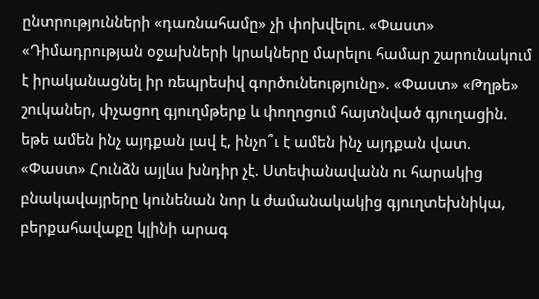ընտրությունների «դառնահամը» չի փոխվելու. «Փաստ» «Դիմադրության օջախների կրակները մարելու համար շարունակում է իրականացնել իր ռեպրեսիվ գործունեությունը». «Փաստ» «Թղթե» շուկաներ, փչացող գյուղմթերք և փողոցում հայտնված գյուղացին. եթե ամեն ինչ այդքան լավ է, ինչո՞ւ է ամեն ինչ այդքան վատ. «Փաստ» Հունձն այլևս խնդիր չէ. Ստեփանավանն ու հարակից բնակավայրերը կունենան նոր և ժամանակակից գյուղտեխնիկա, բերքահավաքը կլինի արագ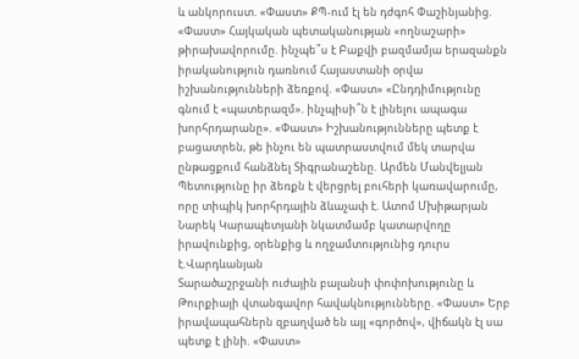և անկորուստ. «Փաստ» ՔՊ-ում էլ են դժգոհ Փաշինյանից. «Փաստ» Հայկական պետականության «ողնաշարի» թիրախավորումը. ինչպե՞ս է Բաքվի բազմամյա երազանքն իրականություն դառնում Հայաստանի օրվա իշխանությունների ձեռքով. «Փաստ» «Ընդդիմությունը գնում է «պատերազմ». ինչպիսի՞ն է լինելու ապագա խորհրդարանը». «Փաստ» Իշխանությունները պետք է բացատրեն, թե ինչու են պատրաստվում մեկ տարվա ընթացքում հանձնել Տիգրանաշենը. Արմեն Մանվելյան Պետությունը իր ձեռքն է վերցրել բուհերի կառավարումը, որը տիպիկ խորհրդային ձևաչափ է. Ատոմ Մխիթարյան Նարեկ Կարապետյանի նկատմամբ կատարվողը իրավունքից, օրենքից և ողջամտությունից դուրս է.Վարդևանյան
Տարածաշրջանի ուժային բալանսի փոփոխությունը և Թուրքիայի վտանգավոր հավակնությունները. «Փաստ» Երբ իրավապահներն զբաղված են այլ «գործով», վիճակն էլ սա պետք է լինի. «Փաստ»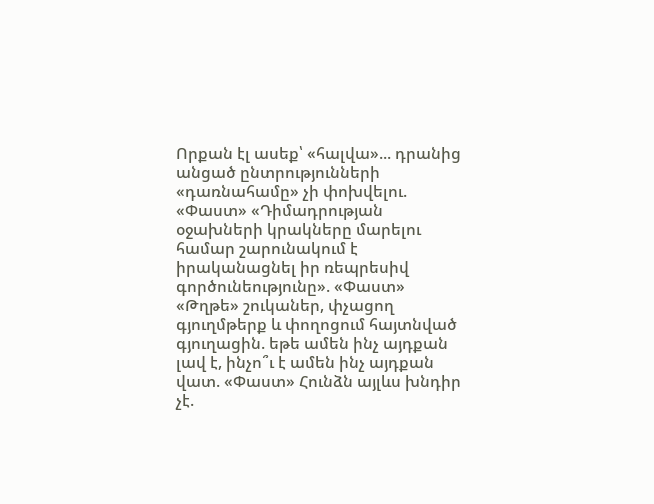Որքան էլ ասեք՝ «հալվա»... դրանից անցած ընտրությունների «դառնահամը» չի փոխվելու. «Փաստ» «Դիմադրության օջախների կրակները մարելու համար շարունակում է իրականացնել իր ռեպրեսիվ գործունեությունը». «Փաստ» «Թղթե» շուկաներ, փչացող գյուղմթերք և փողոցում հայտնված գյուղացին. եթե ամեն ինչ այդքան լավ է, ինչո՞ւ է ամեն ինչ այդքան վատ. «Փաստ» Հունձն այլևս խնդիր չէ.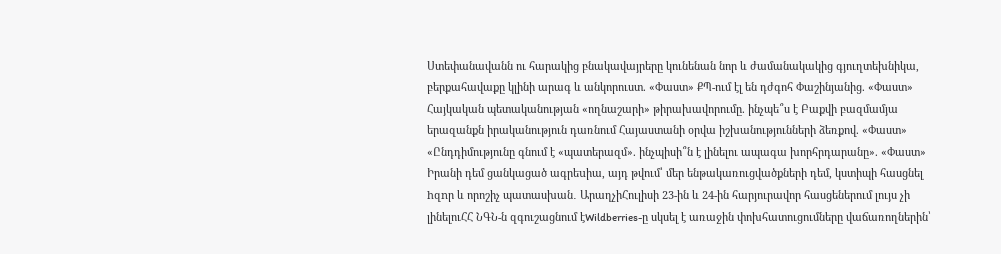Ստեփանավանն ու հարակից բնակավայրերը կունենան նոր և ժամանակակից գյուղտեխնիկա, բերքահավաքը կլինի արագ և անկորուստ. «Փաստ» ՔՊ-ում էլ են դժգոհ Փաշինյանից. «Փաստ» Հայկական պետականության «ողնաշարի» թիրախավորումը. ինչպե՞ս է Բաքվի բազմամյա երազանքն իրականություն դառնում Հայաստանի օրվա իշխանությունների ձեռքով. «Փաստ» «Ընդդիմությունը գնում է «պատերազմ». ինչպիսի՞ն է լինելու ապագա խորհրդարանը». «Փաստ» Իրանի դեմ ցանկացած ագրեuիա, այդ թվում՝ մեր ենթակառուցվածքների դեմ, կստիպի հասցնել hզnր և որոշիչ պատասխան․ ԱրաղչիՀուլիսի 23-ին և 24-ին հարյուրավոր հասցեներում լույս չի լինելուՀՀ ՆԳՆ-ն զգուշացնում էWildberries-ը սկսել է առաջին փոխհատուցումները վաճառողներին՝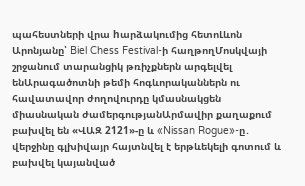պահեստների վրա hարձակումից հետոԼևոն Արոնյանը՝ Biel Chess Festival-ի հաղթողՄոսկվայի շրջանում տարանցիկ թռիչքներն արգելվել ենԱրագածոտնի թեմի հոգևորականներն ու հավատավոր ժողովուրդը կմասնակցեն միասնական ժամերգությանԱրմավիր քաղաքում բախվել են «ՎԱԶ 2121»-ը և «Nissan Rogue»-ը․ վերջինը գլխիվայր հայտնվել է երթևեկելի գոտում և բախվել կայանված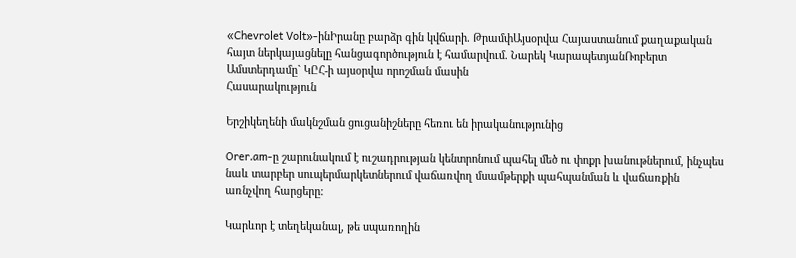«Chevrolet Volt»-ինԻրանը բարձր գին կվճարի. ԹրամփԱյսօրվա Հայաստանում քաղաքական հայտ ներկայացնելը հանցագործություն է համարվում. Նարեկ ԿարապետյանՌոբերտ Ամստերդամը` ԿԸՀ-ի այսօրվա որոշման մասին
Հասարակություն

Երշիկեղենի մակնշման ցուցանիշները հեռու են իրականությունից

Orer.am-ը շարունակում է ուշադրության կենտրոնում պահել մեծ ու փոքր խանութներում, ինչպես նաև տարբեր սուպերմարկետներում վաճառվող մսամթերքի պահպանման և վաճառքին առնչվող հարցերը:

Կարևոր է տեղեկանալ, թե սպառողին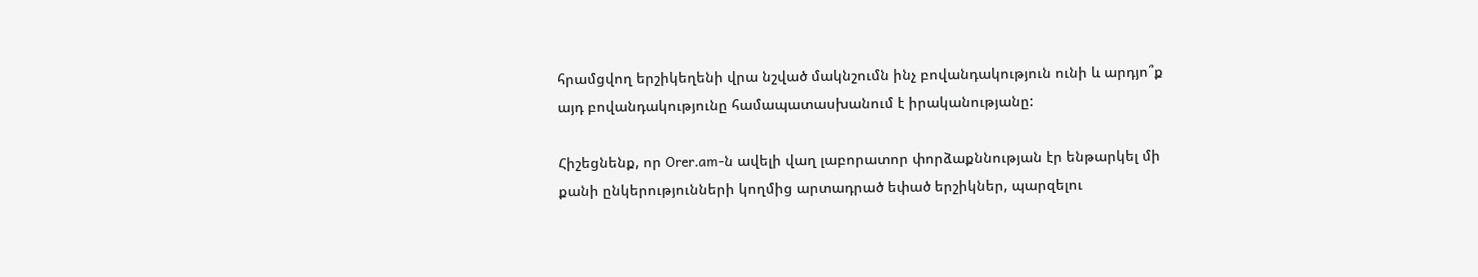հրամցվող երշիկեղենի վրա նշված մակնշումն ինչ բովանդակություն ունի և արդյո՞ք այդ բովանդակությունը համապատասխանում է իրականությանը:

Հիշեցնենք, որ Orer.am-ն ավելի վաղ լաբորատոր փորձաքննության էր ենթարկել մի քանի ընկերությունների կողմից արտադրած եփած երշիկներ, պարզելու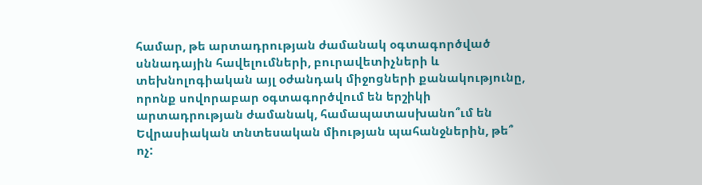համար, թե արտադրության ժամանակ օգտագործված սննադային հավելումների, բուրավետիչների և տեխնոլոգիական այլ օժանդակ միջոցների քանակությունը, որոնք սովորաբար օգտագործվում են երշիկի արտադրության ժամանակ, համապատասխանո՞ւմ են Եվրասիական տնտեսական միության պահանջներին, թե՞ ոչ: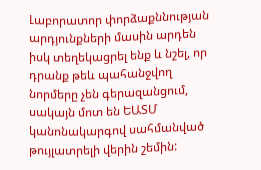Լաբորատոր փորձաքննության արդյունքների մասին արդեն իսկ տեղեկացրել ենք և նշել, որ դրանք թեև պահանջվող նորմերը չեն գերազանցում, սակայն մոտ են ԵԱՏՄ կանոնակարգով սահմանված թույլատրելի վերին շեմին: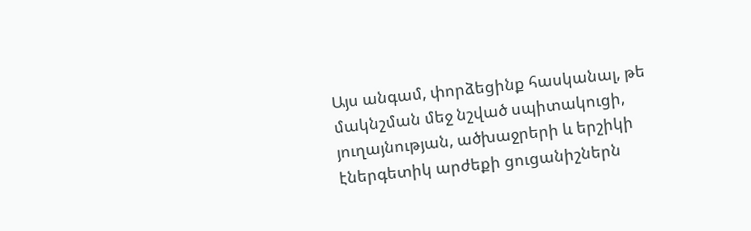Այս անգամ, փորձեցինք հասկանալ, թե մակնշման մեջ նշված սպիտակուցի, յուղայնության, ածխաջրերի և երշիկի էներգետիկ արժեքի ցուցանիշներն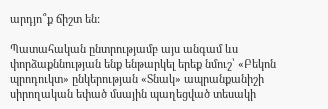արդյո՞ք ճիշտ են:

Պատահական ընտրությամբ այս անգամ ևս փորձաքննության ենք ենթարկել երեք նմուշ՝ «Բեկոն պրոդուկտ» ընկերության «Տնակ» ապրանքանիշի սիրողական եփած մսային պաղեցված տեսակի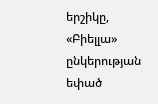երշիկը, «Բիելլա» ընկերության եփած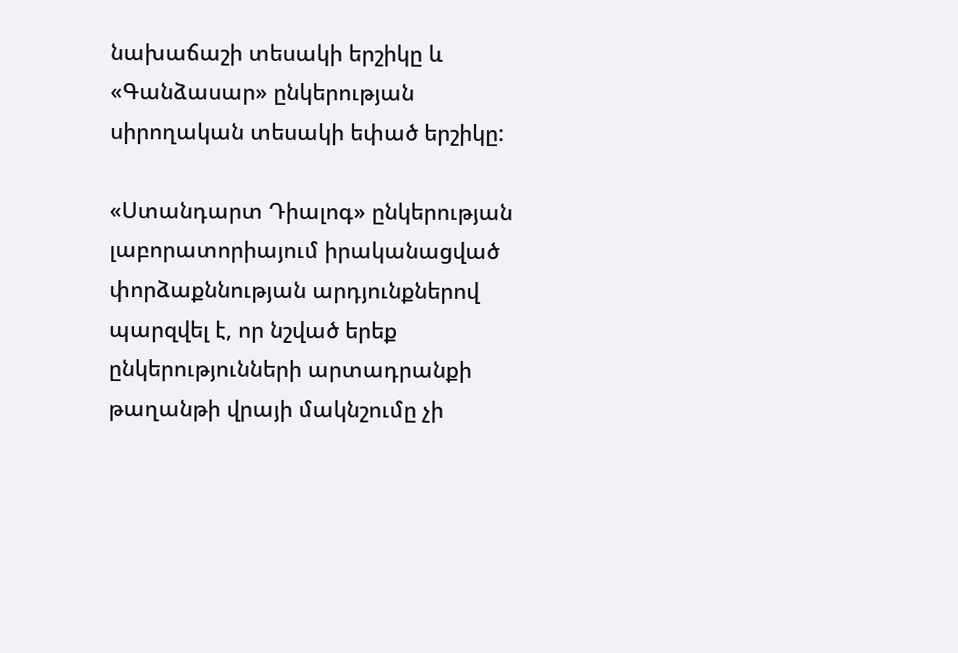նախաճաշի տեսակի երշիկը և «Գանձասար» ընկերության սիրողական տեսակի եփած երշիկը:

«Ստանդարտ Դիալոգ» ընկերության լաբորատորիայում իրականացված փորձաքննության արդյունքներով պարզվել է, որ նշված երեք ընկերությունների արտադրանքի թաղանթի վրայի մակնշումը չի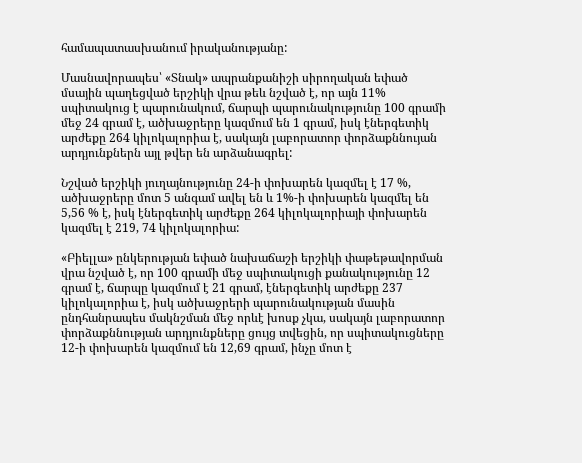համապատասխանում իրականությանը:

Մասնավորապես՝ «Տնակ» ապրանքանիշի սիրողական եփած մսային պաղեցված երշիկի վրա թեև նշված է, որ այն 11% սպիտակուց է պարունակում, ճարպի պարունակությունը 100 գրամի մեջ 24 գրամ է, ածխաջրերը կազմում են 1 գրամ, իսկ էներգետիկ արժեքը 264 կիլոկալորիա է, սակայն լաբորատոր փորձաքննույան արդյունքներն այլ թվեր են արձանագրել:

Նշված երշիկի յուղայնությունը 24-ի փոխարեն կազմել է 17 %, ածխաջրերը մոտ 5 անգամ ավել են և 1%-ի փոխարեն կազմել են 5,56 % է, իսկ էներգետիկ արժեքը 264 կիլոկալորիայի փոխարեն կազմել է 219, 74 կիլոկալորիա:

«Բիելլա» ընկերության եփած նախաճաշի երշիկի փաթեթավորման վրա նշված է, որ 100 գրամի մեջ սպիտակուցի քանակությունը 12 գրամ է, ճարպը կազմում է 21 գրամ, էներգետիկ արժեքը 237 կիլոկալորիա է, իսկ ածխաջրերի պարունակության մասին ընդհանրապես մակնշման մեջ որևէ խոսք չկա, սակայն լաբորատոր փորձաքննության արդյունքները ցույց տվեցին, որ սպիտակուցները 12-ի փոխարեն կազմում են 12,69 գրամ, ինչը մոտ է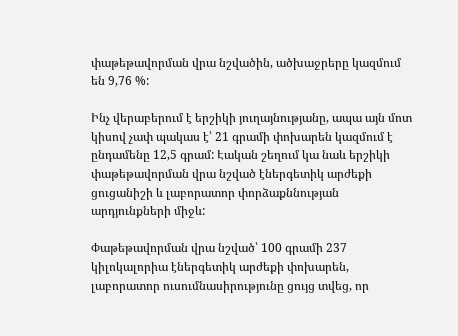փաթեթավորման վրա նշվածին, ածխաջրերը կազմում են 9,76 %:

Ինչ վերաբերում է երշիկի յուղայնությանը, ապա այն մոտ կիսով չափ պակաս է՝ 21 գրամի փոխարեն կազմում է ընդամենը 12,5 գրամ: Էական շեղում կա նաև երշիկի փաթեթավորման վրա նշված էներգետիկ արժեքի ցուցանիշի և լաբորատոր փորձաքննության արդյունքների միջև:

Փաթեթավորման վրա նշված՝ 100 գրամի 237 կիլոկալորիա էներգետիկ արժեքի փոխարեն, լաբորատոր ուսումնասիրությունը ցույց տվեց, որ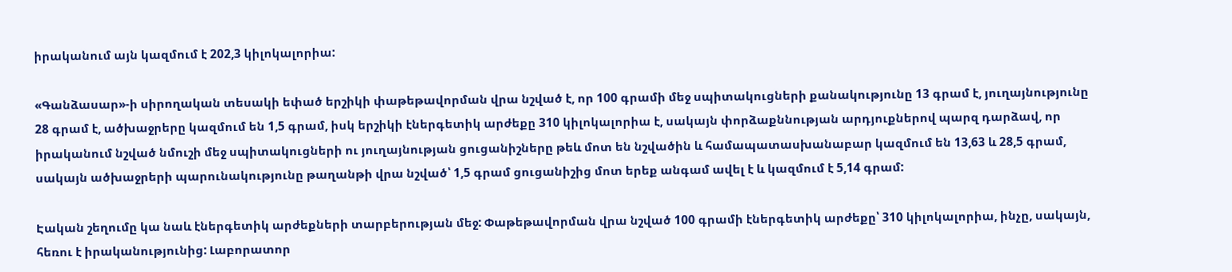իրականում այն կազմում է 202,3 կիլոկալորիա:

«Գանձասար»-ի սիրողական տեսակի եփած երշիկի փաթեթավորման վրա նշված է, որ 100 գրամի մեջ սպիտակուցների քանակությունը 13 գրամ է, յուղայնությունը 28 գրամ է, ածխաջրերը կազմում են 1,5 գրամ, իսկ երշիկի էներգետիկ արժեքը 310 կիլոկալորիա է, սակայն փորձաքննության արդյուքներով պարզ դարձավ, որ իրականում նշված նմուշի մեջ սպիտակուցների ու յուղայնության ցուցանիշները թեև մոտ են նշվածին և համապատասխանաբար կազմում են 13,63 և 28,5 գրամ, սակայն ածխաջրերի պարունակությունը թաղանթի վրա նշված՝ 1,5 գրամ ցուցանիշից մոտ երեք անգամ ավել է և կազմում է 5,14 գրամ:

Էական շեղումը կա նաև էներգետիկ արժեքների տարբերության մեջ: Փաթեթավորման վրա նշված 100 գրամի էներգետիկ արժեքը՝ 310 կիլոկալորիա, ինչը, սակայն, հեռու է իրականությունից: Լաբորատոր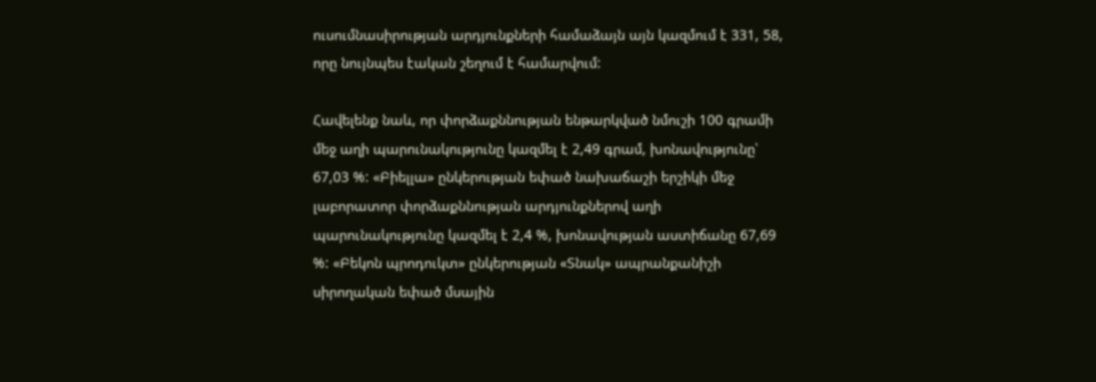ուսումնասիրության արդյունքների համաձայն այն կազմում է 331, 58, որը նույնպես էական շեղում է համարվում:

Հավելենք նաև, որ փորձաքննության ենթարկված նմուշի 100 գրամի մեջ աղի պարունակությունը կազմել է 2,49 գրամ, խոնավությունը՝ 67,03 %: «Բիելլա» ընկերության եփած նախաճաշի երշիկի մեջ լաբորատոր փորձաքննության արդյունքներով աղի պարունակությունը կազմել է 2,4 %, խոնավության աստիճանը 67,69 %: «Բեկոն պրոդուկտ» ընկերության «Տնակ» ապրանքանիշի սիրողական եփած մսային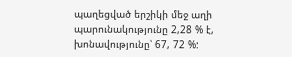պաղեցված երշիկի մեջ աղի պարունակությունը 2,28 % է, խոնավությունը՝ 67, 72 %: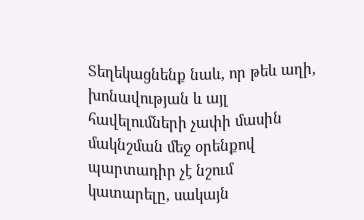Տեղեկացնենք նաև, որ թեև աղի, խոնավության և այլ հավելումների չափի մասին մակնշման մեջ օրենքով պարտադիր չէ նշում կատարելը, սակայն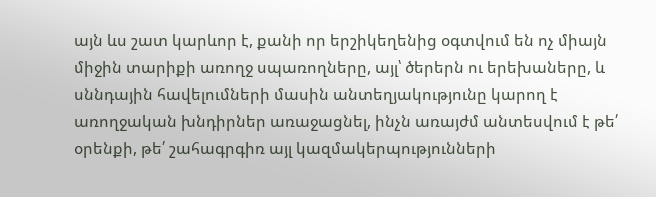այն ևս շատ կարևոր է, քանի որ երշիկեղենից օգտվում են ոչ միայն միջին տարիքի առողջ սպառողները, այլ՝ ծերերն ու երեխաները, և սննդային հավելումների մասին անտեղյակությունը կարող է առողջական խնդիրներ առաջացնել, ինչն առայժմ անտեսվում է թե՛ օրենքի, թե՛ շահագրգիռ այլ կազմակերպությունների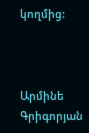կողմից:



Արմինե Գրիգորյան